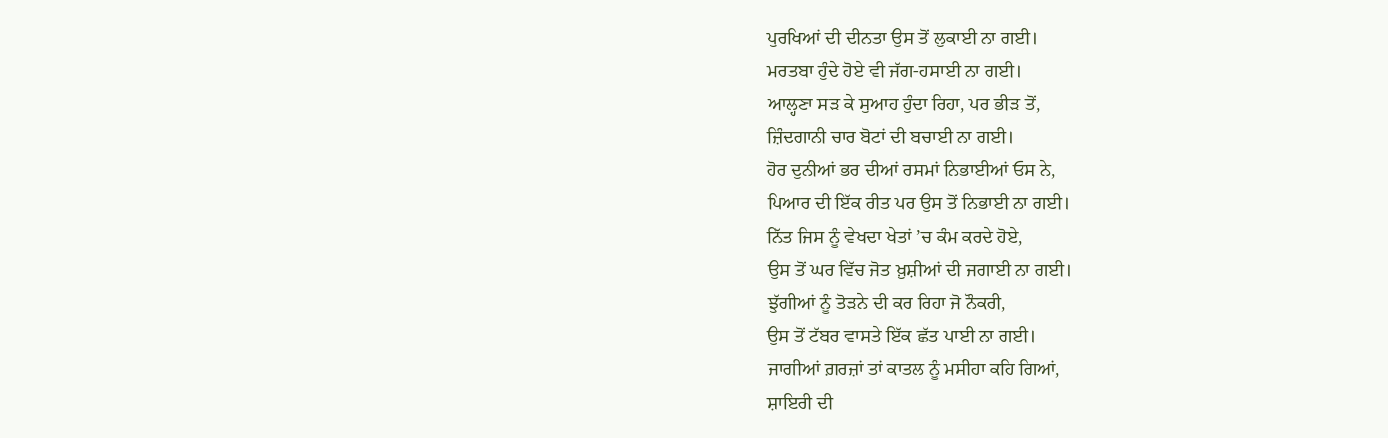ਪੁਰਖਿਆਂ ਦੀ ਦੀਨਤਾ ਉਸ ਤੋਂ ਲੁਕਾਈ ਨਾ ਗਈ।
ਮਰਤਬਾ ਹੁੰਦੇ ਹੋਏ ਵੀ ਜੱਗ-ਹਸਾਈ ਨਾ ਗਈ।
ਆਲ੍ਹਣਾ ਸੜ ਕੇ ਸੁਆਹ ਹੁੰਦਾ ਰਿਹਾ, ਪਰ ਭੀੜ ਤੋਂ,
ਜ਼ਿੰਦਗਾਨੀ ਚਾਰ ਬੋਟਾਂ ਦੀ ਬਚਾਈ ਨਾ ਗਈ।
ਹੋਰ ਦੁਨੀਆਂ ਭਰ ਦੀਆਂ ਰਸਮਾਂ ਨਿਭਾਈਆਂ ਓਸ ਨੇ,
ਪਿਆਰ ਦੀ ਇੱਕ ਰੀਤ ਪਰ ਉਸ ਤੋਂ ਨਿਭਾਈ ਨਾ ਗਈ।
ਨਿੱਤ ਜਿਸ ਨੂੰ ਵੇਖਦਾ ਖੇਤਾਂ ’ਚ ਕੰਮ ਕਰਦੇ ਹੋਏ,
ਉਸ ਤੋਂ ਘਰ ਵਿੱਚ ਜੋਤ ਖ਼ੁਸ਼ੀਆਂ ਦੀ ਜਗਾਈ ਨਾ ਗਈ।
ਝੁੱਗੀਆਂ ਨੂੰ ਤੋੜਨੇ ਦੀ ਕਰ ਰਿਹਾ ਜੋ ਨੌਕਰੀ,
ਉਸ ਤੋਂ ਟੱਬਰ ਵਾਸਤੇ ਇੱਕ ਛੱਤ ਪਾਈ ਨਾ ਗਈ।
ਜਾਗੀਆਂ ਗ਼ਰਜ਼ਾਂ ਤਾਂ ਕਾਤਲ ਨੂੰ ਮਸੀਹਾ ਕਹਿ ਗਿਆਂ,
ਸ਼ਾਇਰੀ ਦੀ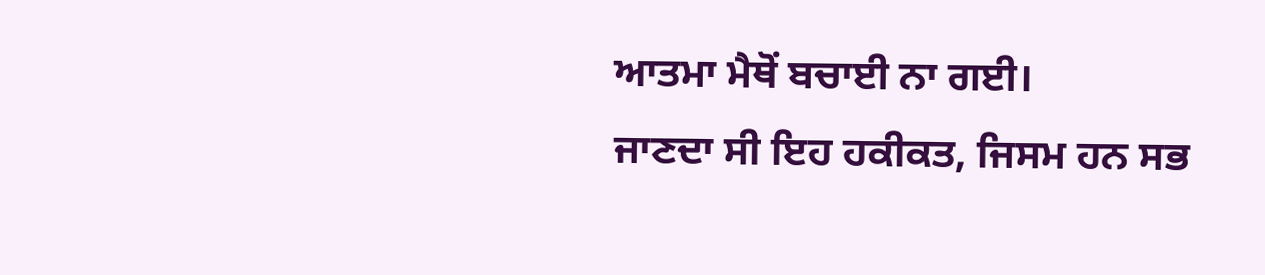ਆਤਮਾ ਮੈਥੋਂ ਬਚਾਈ ਨਾ ਗਈ।
ਜਾਣਦਾ ਸੀ ਇਹ ਹਕੀਕਤ, ਜਿਸਮ ਹਨ ਸਭ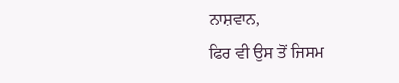ਨਾਸ਼ਵਾਨ,
ਫਿਰ ਵੀ ਉਸ ਤੋਂ ਜਿਸਮ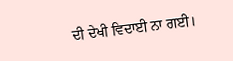ਦੀ ਦੇਖੀ ਵਿਦਾਈ ਨਾ ਗਈ।